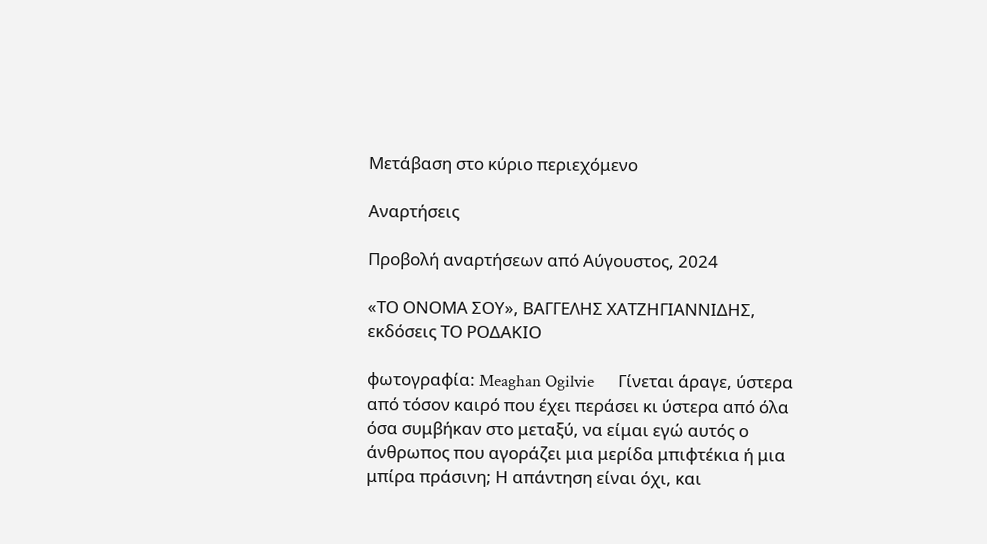Μετάβαση στο κύριο περιεχόμενο

Αναρτήσεις

Προβολή αναρτήσεων από Αύγουστος, 2024

«ΤΟ ΟΝΟΜΑ ΣΟΥ», ΒΑΓΓΕΛΗΣ ΧΑΤΖΗΓΙΑΝΝΙΔΗΣ, εκδόσεις ΤΟ ΡΟΔΑΚΙΟ

φωτογραφία: Meaghan Ogilvie      Γίνεται άραγε, ύστερα από τόσον καιρό που έχει περάσει κι ύστερα από όλα όσα συμβήκαν στο μεταξύ, να είμαι εγώ αυτός ο άνθρωπος που αγοράζει μια μερίδα μπιφτέκια ή μια μπίρα πράσινη; Η απάντηση είναι όχι, και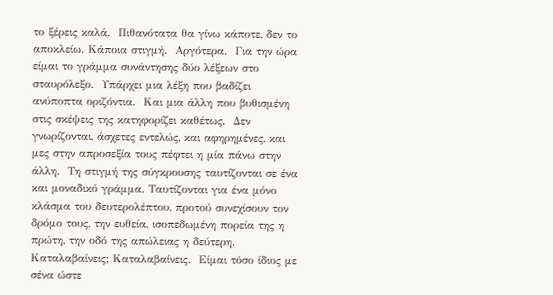το ξέρεις καλά.  Πιθανότατα θα γίνω κάποτε, δεν το αποκλείω. Κάποια στιγμή.  Αργότερα.  Για την ώρα είμαι το γράμμα συνάντησης δύο λέξεων στο σταυρόλεξο.  Υπάρχει μια λέξη που βαδίζει ανύποπτα οριζόντια.  Και μια άλλη που βυθισμένη στις σκέψεις της κατηφορίζει καθέτως.  Δεν γνωρίζονται, άσχετες εντελώς, και αφηρημένες, και μες στην απροσεξία τους πέφτει η μία πάνω στην άλλη.  Τη στιγμή της σύγκρουσης ταυτίζονται σε ένα και μοναδικό γράμμα. Ταυτίζονται για ένα μόνο κλάσμα του δευτερολέπτου, προτού συνεχίσουν τον δρόμο τους, την ευθεία, ισοπεδωμένη πορεία της η πρώτη, την οδό της απώλειας η δεύτερη.  Καταλαβαίνεις; Καταλαβαίνεις.  Είμαι τόσο ίδιος με σένα ώστε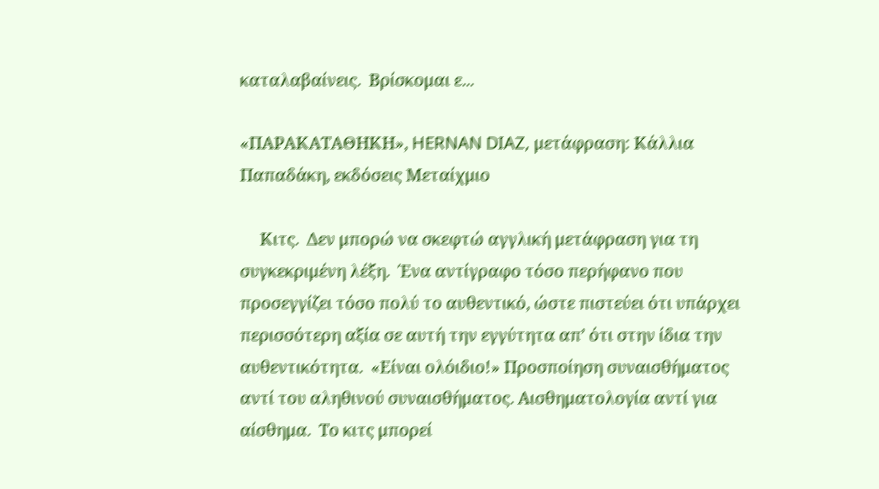καταλαβαίνεις.  Βρίσκομαι ε...

«ΠΑΡΑΚΑΤΑΘΗΚΗ», HERNAN DIAZ, μετάφραση: Κάλλια Παπαδάκη, εκδόσεις Μεταίχμιο

     Κιτς.  Δεν μπορώ να σκεφτώ αγγλική μετάφραση για τη συγκεκριμένη λέξη.  Ένα αντίγραφο τόσο περήφανο που προσεγγίζει τόσο πολύ το αυθεντικό, ώστε πιστεύει ότι υπάρχει περισσότερη αξία σε αυτή την εγγύτητα απ’ ότι στην ίδια την αυθεντικότητα.  «Είναι ολόιδιο!» Προσποίηση συναισθήματος αντί του αληθινού συναισθήματος. Αισθηματολογία αντί για αίσθημα.  Το κιτς μπορεί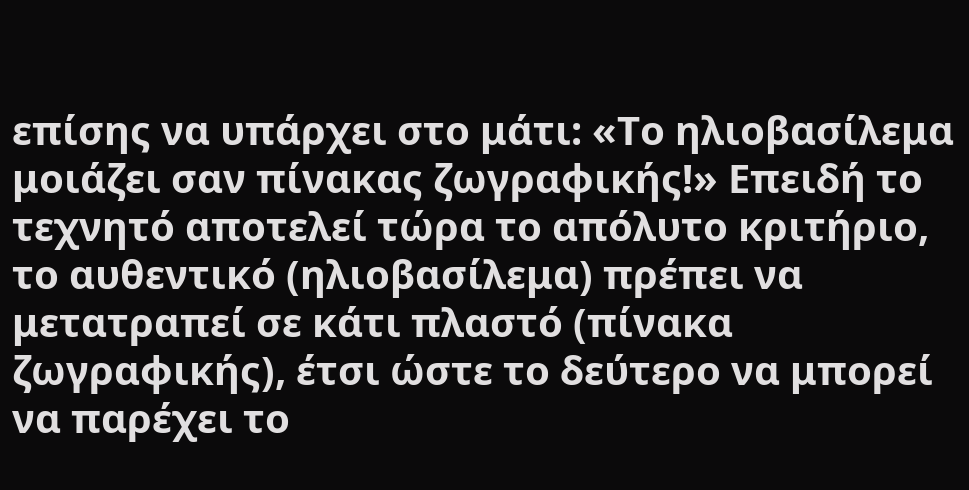επίσης να υπάρχει στο μάτι: «Το ηλιοβασίλεμα μοιάζει σαν πίνακας ζωγραφικής!» Επειδή το τεχνητό αποτελεί τώρα το απόλυτο κριτήριο, το αυθεντικό (ηλιοβασίλεμα) πρέπει να μετατραπεί σε κάτι πλαστό (πίνακα ζωγραφικής), έτσι ώστε το δεύτερο να μπορεί να παρέχει το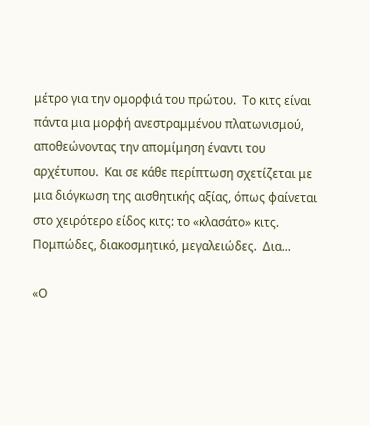μέτρο για την ομορφιά του πρώτου.  Το κιτς είναι πάντα μια μορφή ανεστραμμένου πλατωνισμού, αποθεώνοντας την απομίμηση έναντι του αρχέτυπου.  Και σε κάθε περίπτωση σχετίζεται με μια διόγκωση της αισθητικής αξίας, όπως φαίνεται στο χειρότερο είδος κιτς: το «κλασάτο» κιτς.  Πομπώδες, διακοσμητικό, μεγαλειώδες.  Δια...

«Ο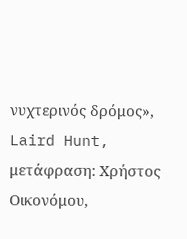νυχτερινός δρόμος», Laird Hunt, μετάφραση: Χρήστος Οικονόμου,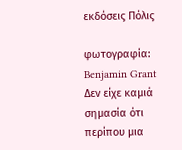εκδόσεις Πόλις

φωτογραφία: Benjamin Grant     Δεν είχε καμιά σημασία ότι περίπου μια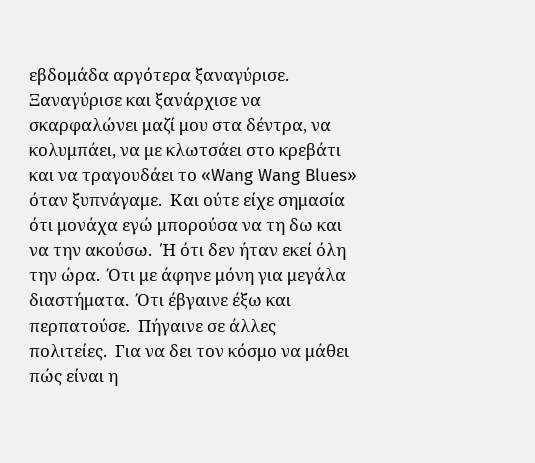εβδομάδα αργότερα ξαναγύρισε.  Ξαναγύρισε και ξανάρχισε να σκαρφαλώνει μαζί μου στα δέντρα, να κολυμπάει, να με κλωτσάει στο κρεβάτι και να τραγουδάει το «Wang Wang Blues» όταν ξυπνάγαμε.  Και ούτε είχε σημασία ότι μονάχα εγώ μπορούσα να τη δω και να την ακούσω.  Ή ότι δεν ήταν εκεί όλη την ώρα.  Ότι με άφηνε μόνη για μεγάλα διαστήματα.  Ότι έβγαινε έξω και περπατούσε.  Πήγαινε σε άλλες πολιτείες.  Για να δει τον κόσμο να μάθει πώς είναι η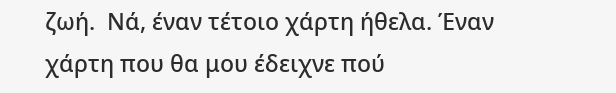ζωή.  Νά, έναν τέτοιο χάρτη ήθελα. Έναν χάρτη που θα μου έδειχνε πού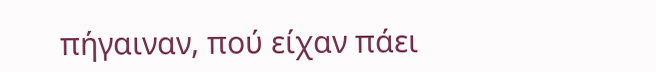πήγαιναν, πού είχαν πάει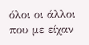όλοι οι άλλοι που με είχαν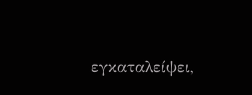εγκαταλείψει,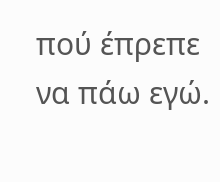πού έπρεπε να πάω εγώ.